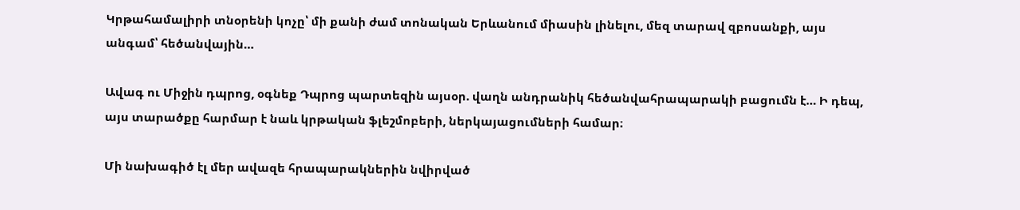Կրթահամալիրի տնօրենի կոչը՝ մի քանի ժամ տոնական Երևանում միասին լինելու, մեզ տարավ զբոսանքի, այս անգամ՝ հեծանվային…

Ավագ ու Միջին դպրոց, օգնեք Դպրոց պարտեզին այսօր. վաղն անդրանիկ հեծանվահրապարակի բացումն է… Ի դեպ, այս տարածքը հարմար է նաև կրթական ֆլեշմոբերի, ներկայացումների համար։

Մի նախագիծ էլ մեր ավազե հրապարակներին նվիրված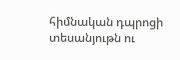հիմնական դպրոցի տեսանյութն ու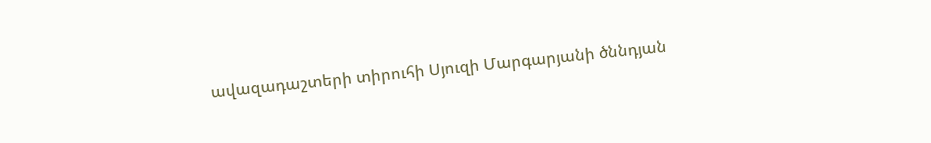ավազադաշտերի տիրուհի Սյուզի Մարգարյանի ծննդյան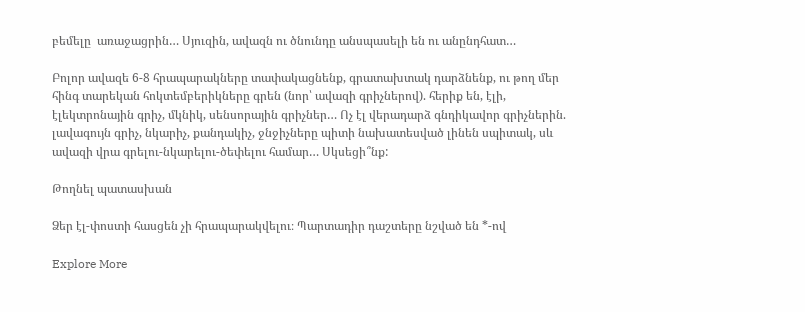բեմելը  առաջացրին… Սյուզին, ավազն ու ծնունդը անսպասելի են ու անընդհատ…

Բոլոր ավազե 6-8 հրապարակները տափակացնենք, գրատախտակ դարձնենք, ու թող մեր հինգ տարեկան հոկտեմբերիկները գրեն (նոր՝ ավազի գրիչներով). հերիք են, էլի, էլեկտրոնային գրիչ, մկնիկ, սենսորային գրիչներ… Ոչ էլ վերադարձ գնդիկավոր գրիչներին. լավագույն գրիչ, նկարիչ, քանդակիչ, ջնջիչները պիտի նախատեսված լինեն սպիտակ, սև ավազի վրա գրելու-նկարելու-ծեփելու համար… Սկսեցի՞նք:

Թողնել պատասխան

Ձեր էլ-փոստի հասցեն չի հրապարակվելու։ Պարտադիր դաշտերը նշված են *-ով

Explore More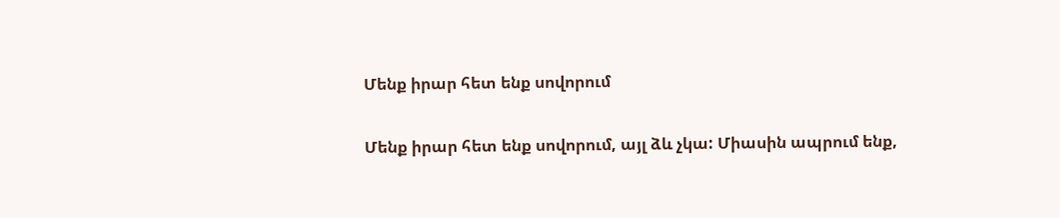Մենք իրար հետ ենք սովորում

Մենք իրար հետ ենք սովորում, այլ ձև չկա: Միասին ապրում ենք,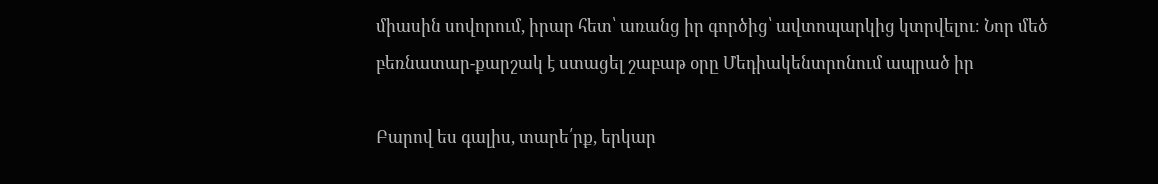միասին սովորում, իրար հետ՝ առանց իր գործից՝ ավտոպարկից կտրվելու։ Նոր մեծ բեռնատար-քարշակ է ստացել շաբաթ օրը Մեդիակենտրոնում ապրած իր

Բարով ես գալիս, տարե՛րք, երկար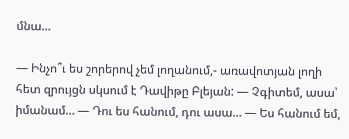մնա…

— Ինչո՞ւ ես շորերով չեմ լողանում,- առավոտյան լողի հետ զրույցն սկսում է Դավիթը Բլեյան: — Չգիտեմ, ասա՝ իմանամ… — Դու ես հանում, դու ասա… — Ես հանում եմ,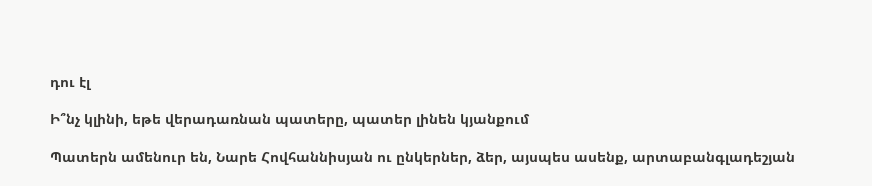դու էլ

Ի՞նչ կլինի, եթե վերադառնան պատերը, պատեր լինեն կյանքում

Պատերն ամենուր են, Նարե Հովհաննիսյան ու ընկերներ, ձեր, այսպես ասենք, արտաբանգլադեշյան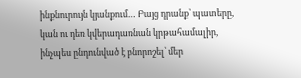ինքնուրույն կյանքում… Բայց դրանք՝ պատերը, կան ու դեռ կվերադառնան կրթահամալիր, ինչպես ընդունված է բնորոշել՝ մեր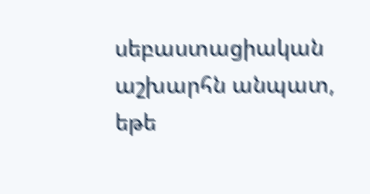սեբաստացիական աշխարհն անպատ, եթե